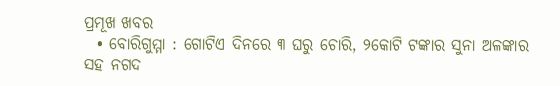ପ୍ରମୂଖ ଖବର
  • ବୋରିଗୁମ୍ମା : ଗୋଟିଏ ଦିନରେ ୩ ଘରୁ ଚୋରି, ୨କୋଟି ଟଙ୍କାର ସୁନା ଅଳଙ୍କାର ସହ ନଗଦ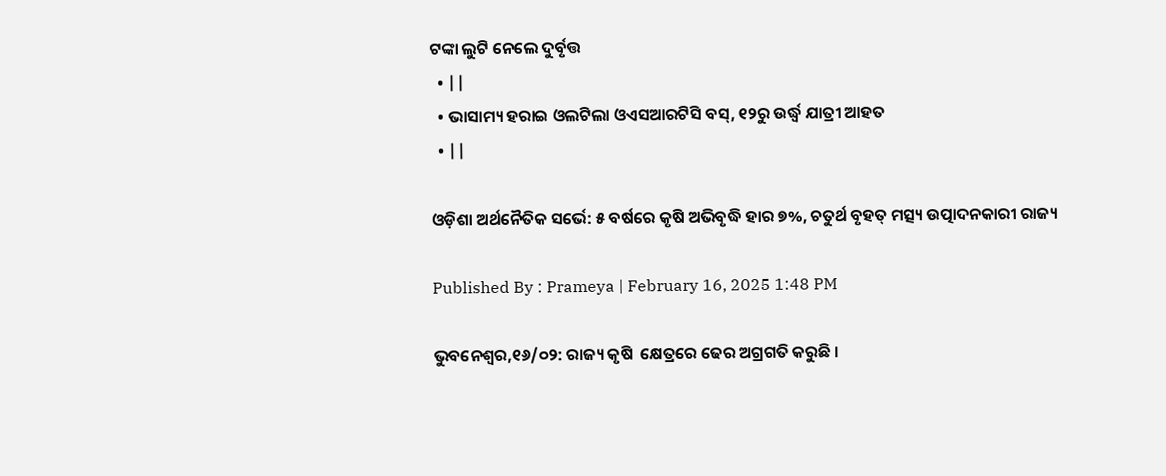ଟଙ୍କା ଲୁଟି ନେଲେ ଦୁର୍ବୃତ୍ତ
  • ||
  • ଭାସାମ୍ୟ ହରାଇ ଓଲଟିଲା ଓଏସଆରଟିସି ବସ୍‌, ୧୨ରୁ ଉର୍ଦ୍ଧ୍ୱ ଯାତ୍ରୀ ଆହତ
  • ||

ଓଡ଼ିଶା ଅର୍ଥନୈତିକ ସର୍ଭେ: ୫ ବର୍ଷରେ କୃଷି ଅଭିବୃଦ୍ଧି ହାର ୭%, ଚତୁର୍ଥ ବୃହତ୍‌ ମତ୍ସ୍ୟ ଉତ୍ପାଦନକାରୀ ରାଜ୍ୟ

Published By : Prameya | February 16, 2025 1:48 PM

ଭୁବନେଶ୍ୱର,୧୬/୦୨: ରାଜ୍ୟ କୃଷି  କ୍ଷେତ୍ରରେ ଢେର ଅଗ୍ରଗତି କରୁଛି ।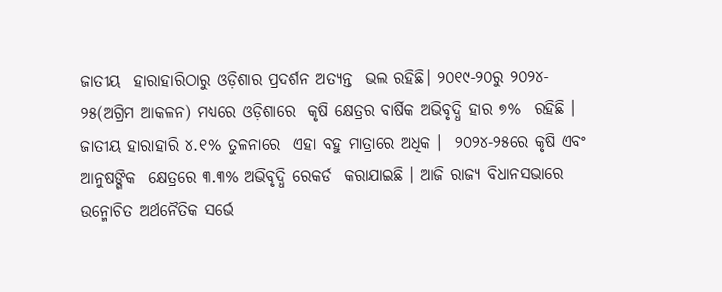ଜାତୀୟ  ହାରାହାରିଠାରୁ ଓଡ଼ିଶାର ପ୍ରଦର୍ଶନ ଅତ୍ୟନ୍ତ  ଭଲ ରହିଛି। ୨୦୧୯-୨୦ରୁ ୨୦୨୪- ୨୫(ଅଗ୍ରିମ ଆକଳନ) ମଧ୍ୟରେ ଓଡ଼ିଶାରେ  କୃଷି କ୍ଷେତ୍ରର ବାର୍ଷିକ ଅଭିବୃଦ୍ଧି ହାର ୭%  ରହିଛି । ଜାତୀୟ ହାରାହାରି ୪.୧% ତୁଳନାରେ  ଏହା ବହୁ ମାତ୍ରାରେ ଅଧିକ ।  ୨୦୨୪-୨୫ରେ କୃଷି ଏବଂ ଆନୁଷଙ୍ଗିକ  କ୍ଷେତ୍ରରେ ୩.୩% ଅଭିବୃଦ୍ଧି ରେକର୍ଡ  କରାଯାଇଛି । ଆଜି ରାଜ୍ୟ ବିଧାନସଭାରେ  ଉନ୍ମୋଚିତ ଅର୍ଥନୈତିକ ସର୍ଭେ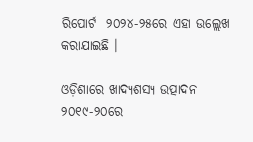ରିପୋର୍ଟ  ୨୦୨୪-୨୫ରେ ଏହା ଉଲ୍ଲେଖ କରାଯାଇଛି ।

ଓଡ଼ିଶାରେ ଖାଦ୍ୟଶସ୍ୟ ଉତ୍ପାଦନ  ୨୦୧୯-୨୦ରେ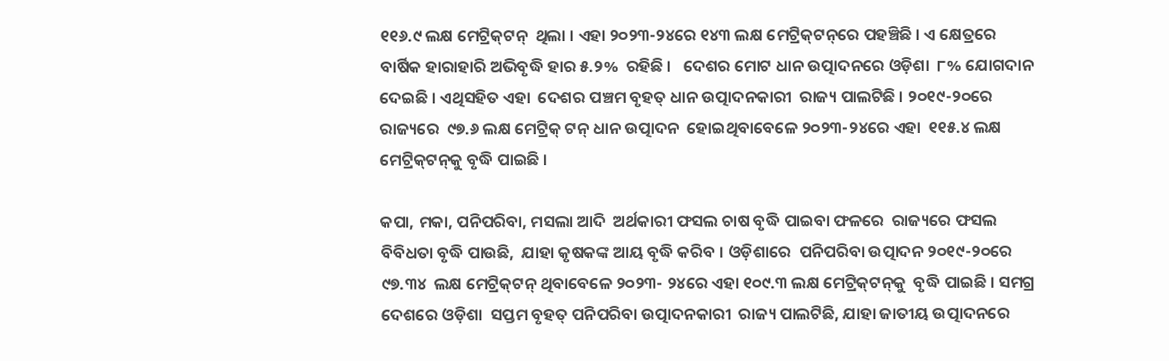୧୧୬.୯ ଲକ୍ଷ ମେଟ୍ରିକ୍‌ଟନ୍‌  ଥିଲା । ଏହା ୨୦୨୩-୨୪ରେ ୧୪୩ ଲକ୍ଷ ମେଟ୍ରିକ୍‌ଟନ୍‌ରେ ପହଞ୍ଚିଛି । ଏ କ୍ଷେତ୍ରରେ  ବାର୍ଷିକ ହାରାହାରି ଅଭିବୃଦ୍ଧି ହାର ୫.୨%  ରହିଛି ।   ଦେଶର ମୋଟ ଧାନ ଉତ୍ପାଦନରେ ଓଡ଼ିଶା  ୮% ଯୋଗଦାନ ଦେଇଛି । ଏଥିସହିତ ଏହା  ଦେଶର ପଞ୍ଚମ ବୃହତ୍‌ ଧାନ ଉତ୍ପାଦନକାରୀ  ରାଜ୍ୟ ପାଲଟିଛି । ୨୦୧୯-୨୦ରେ ରାଜ୍ୟରେ  ୯୭.୬ ଲକ୍ଷ ମେଟ୍ରିକ୍‌ ଟନ୍‌ ଧାନ ଉତ୍ପାଦନ  ହୋଇଥିବାବେଳେ ୨୦୨୩-୨୪ରେ ଏହା  ୧୧୫.୪ ଲକ୍ଷ ମେଟ୍ରିକ୍‌ଟନ୍‌କୁ ବୃଦ୍ଧି ପାଇଛି ।

କପା, ମକା, ପନିପରିବା, ମସଲା ଆଦି  ଅର୍ଥକାରୀ ଫସଲ ଚାଷ ବୃଦ୍ଧି ପାଇବା ଫଳରେ  ରାଜ୍ୟରେ ଫସଲ ବିବିଧତା ବୃଦ୍ଧି ପାଉଛି,  ଯାହା କୃଷକଙ୍କ ଆୟ ବୃଦ୍ଧି କରିବ । ଓଡ଼ିଶାରେ  ପନିପରିବା ଉତ୍ପାଦନ ୨୦୧୯-୨୦ରେ ୯୭.୩୪  ଲକ୍ଷ ମେଟ୍ରିକ୍‌ଟନ୍‌ ଥିବାବେଳେ ୨୦୨୩- ୨୪ରେ ଏହା ୧୦୯.୩ ଲକ୍ଷ ମେଟ୍ରିକ୍‌ଟନ୍‌କୁ  ବୃଦ୍ଧି ପାଇଛି । ସମଗ୍ର ଦେଶରେ ଓଡ଼ିଶା  ସପ୍ତମ ବୃହତ୍‌ ପନିପରିବା ଉତ୍ପାଦନକାରୀ  ରାଜ୍ୟ ପାଲଟିଛି, ଯାହା ଜାତୀୟ ଉତ୍ପାଦନରେ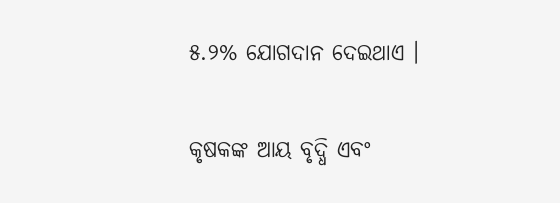୫.୨% ଯୋଗଦାନ ଦେଇଥାଏ ।

କୃଷକଙ୍କ ଆୟ ବୃଦ୍ଧି ଏବଂ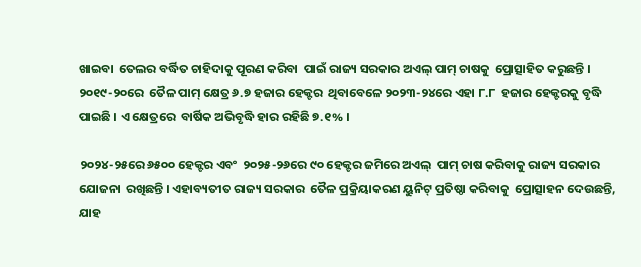ଖାଇବା  ତେଲର ବର୍ଦ୍ଧିତ ଚାହିଦାକୁ ପୂରଣ କରିବା  ପାଇଁ ରାଜ୍ୟ ସରକାର ଅଏଲ୍‌ ପାମ୍‌ ଚାଷକୁ  ପ୍ରୋତ୍ସାହିତ କରୁଛନ୍ତି । ୨୦୧୯-୨୦ରେ  ତୈଳ ପାମ୍‌ କ୍ଷେତ୍ର ୬.୭ ହଜାର ହେକ୍ଟର  ଥିବାବେଳେ ୨୦୨୩-୨୪ରେ ଏହା ୮.୮  ହଜାର ହେକ୍ଟରକୁ ବୃଦ୍ଧି ପାଇଛି । ଏ କ୍ଷେତ୍ରରେ  ବାର୍ଷିକ ଅଭିବୃଦ୍ଧି ହାର ରହିଛି ୭.୧% ।

୨୦୨୪-୨୫ରେ ୬୫୦୦ ହେକ୍ଟର ଏବଂ  ୨୦୨୫-୨୬ରେ ୯୦ ହେକ୍ଟର ଜମିରେ ଅଏଲ୍‌  ପାମ୍‌ ଚାଷ କରିବାକୁ ରାଜ୍ୟ ସରକାର ଯୋଜନା  ରଖିଛନ୍ତି । ଏହାବ୍ୟତୀତ ରାଜ୍ୟ ସରକାର  ତୈଳ ପ୍ରକ୍ରିୟାକରଣ ୟୁନିଟ୍‌ ପ୍ରତିଷ୍ଠା କରିବାକୁ  ପ୍ରୋତ୍ସାହନ ଦେଉଛନ୍ତି, ଯାହ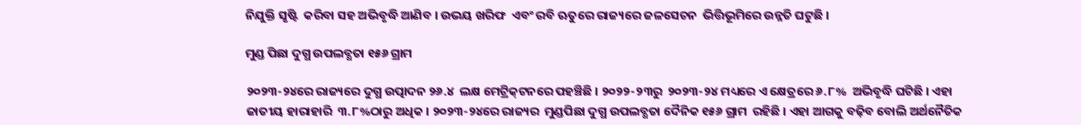ନିଯୁକ୍ତି ସୃଷ୍ଟି  କରିବା ସହ ଅଭିବୃଦ୍ଧି ଆଣିବ । ଉଭୟ ଖରିଫ  ଏବଂ ରବି ଋତୁରେ ରାଜ୍ୟରେ ଜଳସେଚନ  ଭିତ୍ତିଭୂମିରେ ଉନ୍ନତି ଘଟୁଛି ।

ମୁଣ୍ଡ ପିଛା ଦୁଗ୍ଧ ଉପଲବ୍ଧତା ୧୫୬ ଗ୍ରାମ

୨୦୨୩-୨୪ରେ ରାଜ୍ୟରେ ଦୁଗ୍ଧ ଉତ୍ପାଦନ ୨୬.୪  ଲକ୍ଷ ମେଟ୍ରିକ୍‌ଟନରେ ପହଞ୍ଚିଛି । ୨୦୨୨-୨୩ରୁ  ୨୦୨୩-୨୪ ମଧ୍ୟରେ ଏ କ୍ଷେତ୍ରରେ ୬.୮%  ଅଭିବୃଦ୍ଧି ଘଟିଛି । ଏହା ଜାତୀୟ ହାରାହାରି  ୩.୮%ଠାରୁ ଅଧିକ । ୨୦୨୩-୨୪ରେ ରାଜ୍ୟର  ମୁଣ୍ଡପିଛା ଦୁଗ୍ଧ ଉପଲବ୍ଧତା ଦୈନିକ ୧୫୬ ଗ୍ରାମ  ରହିଛି । ଏହା ଆଗକୁ ବଢ଼ିବ ବୋଲି ଅର୍ଥନୈତିକ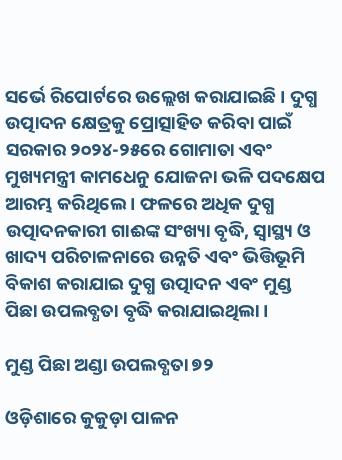ସର୍ଭେ ରିପୋର୍ଟରେ ଉଲ୍ଲେଖ କରାଯାଇଛି । ଦୁଗ୍ଧ ଉତ୍ପାଦନ କ୍ଷେତ୍ରକୁ ପ୍ରୋତ୍ସାହିତ କରିବା ପାଇଁ  ସରକାର ୨୦୨୪-୨୫ରେ ଗୋମାତା ଏବଂ  ମୁଖ୍ୟମନ୍ତ୍ରୀ କାମଧେନୁ ଯୋଜନା ଭଳି ପଦକ୍ଷେପ  ଆରମ୍ଭ କରିଥିଲେ । ଫଳରେ ଅଧିକ ଦୁଗ୍ଧ  ଉତ୍ପାଦନକାରୀ ଗାଈଙ୍କ ସଂଖ୍ୟା ବୃଦ୍ଧି, ସ୍ୱାସ୍ଥ୍ୟ ଓ  ଖାଦ୍ୟ ପରିଚାଳନାରେ ଉନ୍ନତି ଏବଂ ଭିତ୍ତିଭୂମି  ବିକାଶ କରାଯାଇ ଦୁଗ୍ଧ ଉତ୍ପାଦନ ଏବଂ ମୁଣ୍ଡ  ପିଛା ଉପଲବ୍ଧତା ବୃଦ୍ଧି କରାଯାଇଥିଲା ।

ମୁଣ୍ଡ ପିଛା ଅଣ୍ଡା ଉପଲବ୍ଧତା ୭୨

ଓଡ଼ିଶାରେ କୁକୁଡ଼ା ପାଳନ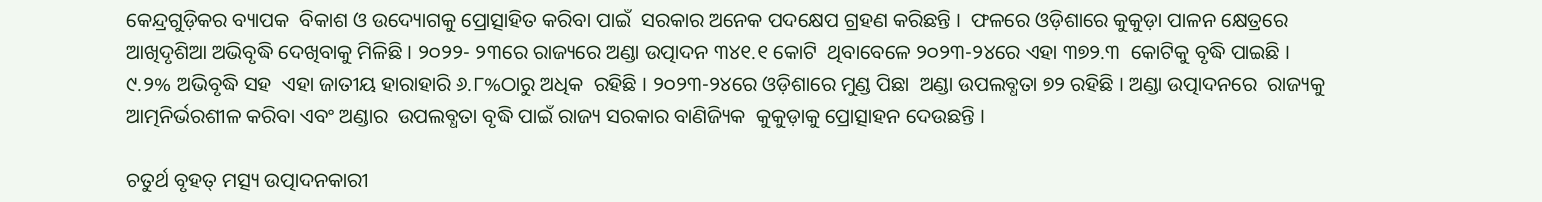କେନ୍ଦ୍ରଗୁଡ଼ିକର ବ୍ୟାପକ  ବିକାଶ ଓ ଉଦ୍ୟୋଗକୁ ପ୍ରୋତ୍ସାହିତ କରିବା ପାଇଁ  ସରକାର ଅନେକ ପଦକ୍ଷେପ ଗ୍ରହଣ କରିଛନ୍ତି ।  ଫଳରେ ଓଡ଼ିଶାରେ କୁକୁଡ଼ା ପାଳନ କ୍ଷେତ୍ରରେ  ଆଖିଦୃଶିଆ ଅଭିବୃଦ୍ଧି ଦେଖିବାକୁ ମିଳିଛି । ୨୦୨୨- ୨୩ରେ ରାଜ୍ୟରେ ଅଣ୍ଡା ଉତ୍ପାଦନ ୩୪୧.୧ କୋଟି  ଥିବାବେଳେ ୨୦୨୩-୨୪ରେ ଏହା ୩୭୨.୩  କୋଟିକୁ ବୃଦ୍ଧି ପାଇଛି । ୯.୨% ଅଭିବୃଦ୍ଧି ସହ  ଏହା ଜାତୀୟ ହାରାହାରି ୬.୮%ଠାରୁ ଅଧିକ  ରହିଛି । ୨୦୨୩-୨୪ରେ ଓଡ଼ିଶାରେ ମୁଣ୍ଡ ପିଛା  ଅଣ୍ଡା ଉପଲବ୍ଧତା ୭୨ ରହିଛି । ଅଣ୍ଡା ଉତ୍ପାଦନରେ  ରାଜ୍ୟକୁ ଆତ୍ମନିର୍ଭରଶୀଳ କରିବା ଏବଂ ଅଣ୍ଡାର  ଉପଲବ୍ଧତା ବୃଦ୍ଧି ପାଇଁ ରାଜ୍ୟ ସରକାର ବାଣିଜ୍ୟିକ  କୁକୁଡ଼ାକୁ ପ୍ରୋତ୍ସାହନ ଦେଉଛନ୍ତି ।

ଚତୁର୍ଥ ବୃହତ୍‌ ମତ୍ସ୍ୟ ଉତ୍ପାଦନକାରୀ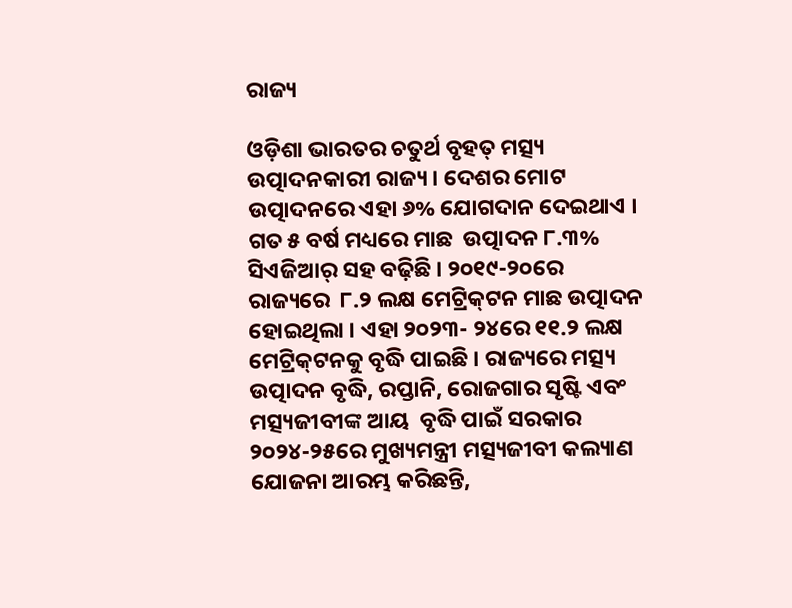ରାଜ୍ୟ

ଓଡ଼ିଶା ଭାରତର ଚତୁର୍ଥ ବୃହତ୍‌ ମତ୍ସ୍ୟ ଉତ୍ପାଦନକାରୀ ରାଜ୍ୟ । ଦେଶର ମୋଟ  ଉତ୍ପାଦନରେ ଏହା ୬% ଯୋଗଦାନ ଦେଇଥାଏ । ଗତ ୫ ବର୍ଷ ମଧ୍ୟରେ ମାଛ  ଉତ୍ପାଦନ ୮.୩% ସିଏଜିଆର୍‌ ସହ ବଢ଼ିଛି । ୨୦୧୯-୨୦ରେ ରାଜ୍ୟରେ  ୮.୨ ଲକ୍ଷ ମେଟ୍ରିକ୍‌ଟନ ମାଛ ଉତ୍ପାଦନ ହୋଇଥିଲା । ଏହା ୨୦୨୩- ୨୪ରେ ୧୧.୨ ଲକ୍ଷ ମେଟ୍ରିକ୍‌ଟନକୁ ବୃଦ୍ଧି ପାଇଛି । ରାଜ୍ୟରେ ମତ୍ସ୍ୟ  ଉତ୍ପାଦନ ବୃଦ୍ଧି, ରପ୍ତାନି, ରୋଜଗାର ସୃଷ୍ଟି ଏବଂ ମତ୍ସ୍ୟଜୀବୀଙ୍କ ଆୟ  ବୃଦ୍ଧି ପାଇଁ ସରକାର ୨୦୨୪-୨୫ରେ ମୁଖ୍ୟମନ୍ତ୍ରୀ ମତ୍ସ୍ୟଜୀବୀ କଲ୍ୟାଣ  ଯୋଜନା ଆରମ୍ଭ କରିଛନ୍ତି,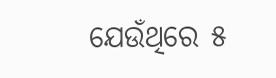ଯେଉଁଥିରେ ୫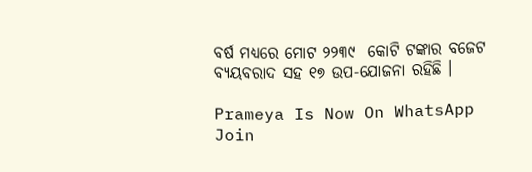ବର୍ଷ ମଧ୍ୟରେ ମୋଟ ୨୨୩୯  କୋଟି ଟଙ୍କାର ବଜେଟ ବ୍ୟୟବରାଦ ସହ ୧୭ ଉପ-ଯୋଜନା ରହିଛି ।

Prameya Is Now On WhatsApp Join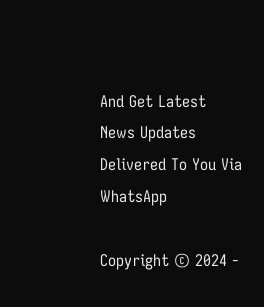And Get Latest News Updates Delivered To You Via WhatsApp

Copyright © 2024 -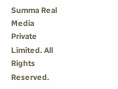Summa Real Media Private Limited. All Rights Reserved.